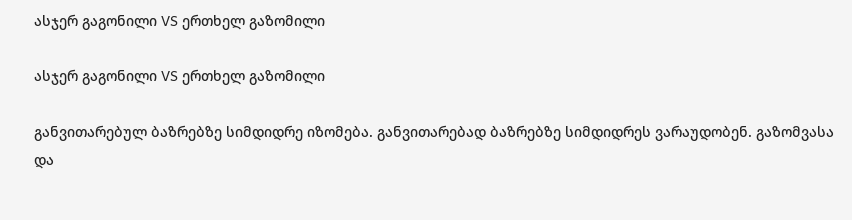ასჯერ გაგონილი VS ერთხელ გაზომილი

ასჯერ გაგონილი VS ერთხელ გაზომილი

განვითარებულ ბაზრებზე სიმდიდრე იზომება. განვითარებად ბაზრებზე სიმდიდრეს ვარაუდობენ. გაზომვასა და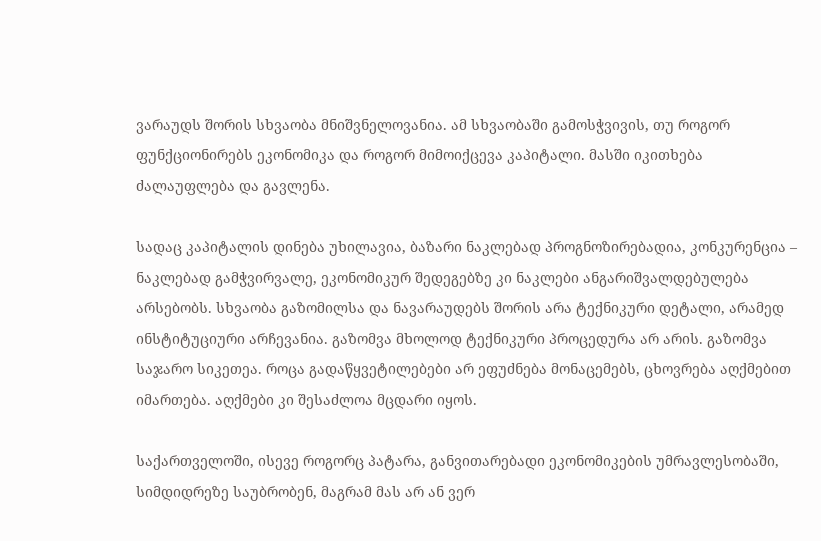ვარაუდს შორის სხვაობა მნიშვნელოვანია. ამ სხვაობაში გამოსჭვივის, თუ როგორ ფუნქციონირებს ეკონომიკა და როგორ მიმოიქცევა კაპიტალი. მასში იკითხება ძალაუფლება და გავლენა.

სადაც კაპიტალის დინება უხილავია, ბაზარი ნაკლებად პროგნოზირებადია, კონკურენცია – ნაკლებად გამჭვირვალე, ეკონომიკურ შედეგებზე კი ნაკლები ანგარიშვალდებულება არსებობს. სხვაობა გაზომილსა და ნავარაუდებს შორის არა ტექნიკური დეტალი, არამედ ინსტიტუციური არჩევანია. გაზომვა მხოლოდ ტექნიკური პროცედურა არ არის. გაზომვა საჯარო სიკეთეა. როცა გადაწყვეტილებები არ ეფუძნება მონაცემებს, ცხოვრება აღქმებით იმართება. აღქმები კი შესაძლოა მცდარი იყოს.

საქართველოში, ისევე როგორც პატარა, განვითარებადი ეკონომიკების უმრავლესობაში, სიმდიდრეზე საუბრობენ, მაგრამ მას არ ან ვერ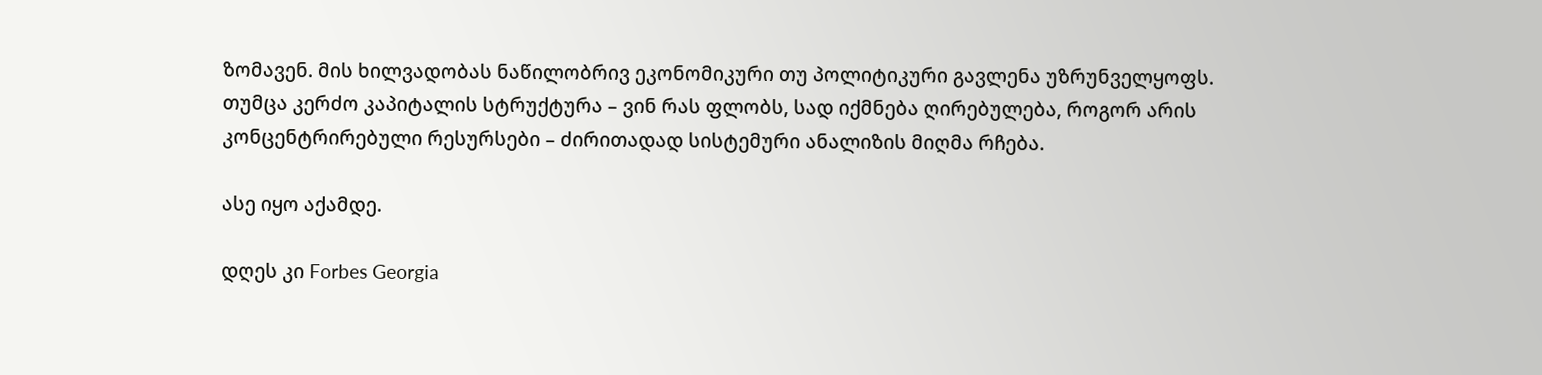ზომავენ. მის ხილვადობას ნაწილობრივ ეკონომიკური თუ პოლიტიკური გავლენა უზრუნველყოფს. თუმცა კერძო კაპიტალის სტრუქტურა – ვინ რას ფლობს, სად იქმნება ღირებულება, როგორ არის კონცენტრირებული რესურსები – ძირითადად სისტემური ანალიზის მიღმა რჩება.

ასე იყო აქამდე.

დღეს კი Forbes Georgia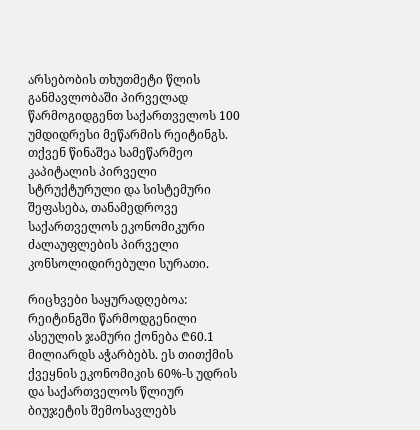არსებობის თხუთმეტი წლის განმავლობაში პირველად წარმოგიდგენთ საქართველოს 100 უმდიდრესი მეწარმის რეიტინგს. თქვენ წინაშეა სამეწარმეო კაპიტალის პირველი სტრუქტურული და სისტემური შეფასება, თანამედროვე საქართველოს ეკონომიკური ძალაუფლების პირველი კონსოლიდირებული სურათი.

რიცხვები საყურადღებოა: რეიტინგში წარმოდგენილი ასეულის ჯამური ქონება ₾60.1 მილიარდს აჭარბებს. ეს თითქმის ქვეყნის ეკონომიკის 60%-ს უდრის და საქართველოს წლიურ ბიუჯეტის შემოსავლებს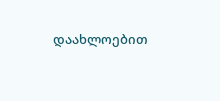დაახლოებით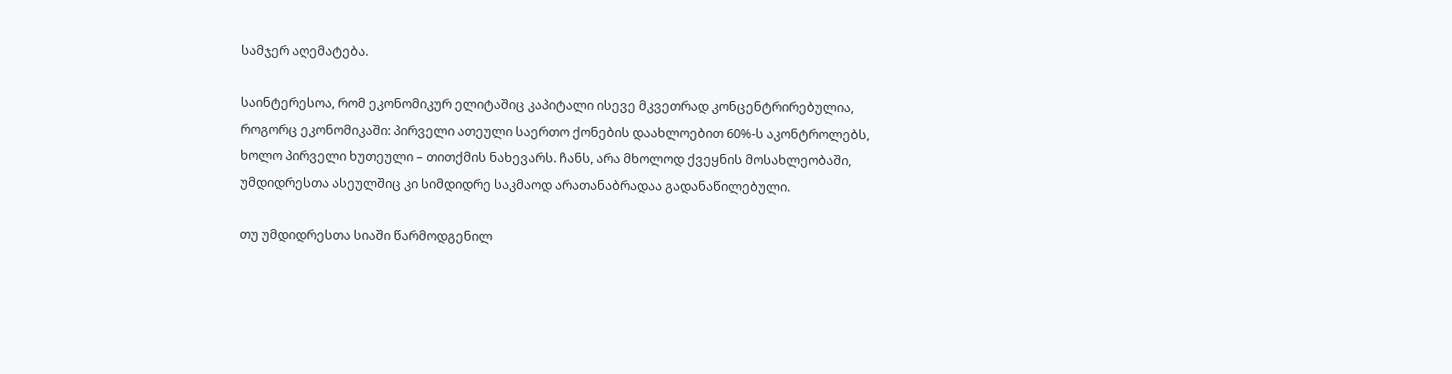სამჯერ აღემატება.

საინტერესოა, რომ ეკონომიკურ ელიტაშიც კაპიტალი ისევე მკვეთრად კონცენტრირებულია, როგორც ეკონომიკაში: პირველი ათეული საერთო ქონების დაახლოებით 60%-ს აკონტროლებს, ხოლო პირველი ხუთეული – თითქმის ნახევარს. ჩანს, არა მხოლოდ ქვეყნის მოსახლეობაში, უმდიდრესთა ასეულშიც კი სიმდიდრე საკმაოდ არათანაბრადაა გადანაწილებული.

თუ უმდიდრესთა სიაში წარმოდგენილ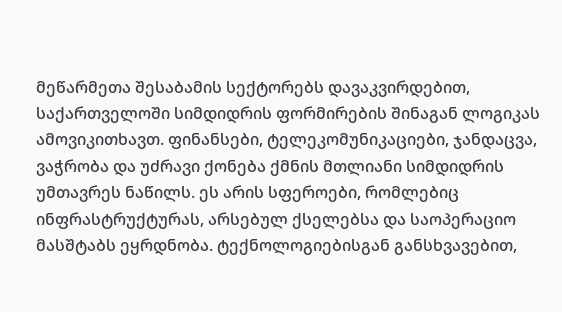მეწარმეთა შესაბამის სექტორებს დავაკვირდებით, საქართველოში სიმდიდრის ფორმირების შინაგან ლოგიკას ამოვიკითხავთ. ფინანსები, ტელეკომუნიკაციები, ჯანდაცვა, ვაჭრობა და უძრავი ქონება ქმნის მთლიანი სიმდიდრის უმთავრეს ნაწილს. ეს არის სფეროები, რომლებიც ინფრასტრუქტურას, არსებულ ქსელებსა და საოპერაციო მასშტაბს ეყრდნობა. ტექნოლოგიებისგან განსხვავებით,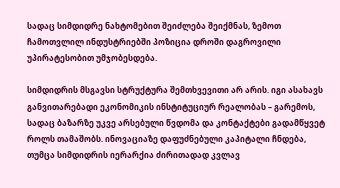სადაც სიმდიდრე ნახტომებით შეიძლება შეიქმნას, ზემოთ ჩამოთვლილ ინდუსტრიებში პოზიცია დროში დაგროვილი უპირატესობით უმჯობესდება.

სიმდიდრის მსგავსი სტრუქტურა შემთხვევითი არ არის. იგი ასახავს განვითარებადი ეკონომიკის ინსტიტუციურ რეალობას – გარემოს, სადაც ბაზარზე უკვე არსებული წვდომა და კონტაქტები გადამწყვეტ როლს თამაშობს. ინოვაციაზე დაფუძნებული კაპიტალი ჩნდება, თუმცა სიმდიდრის იერარქია ძირითადად კვლავ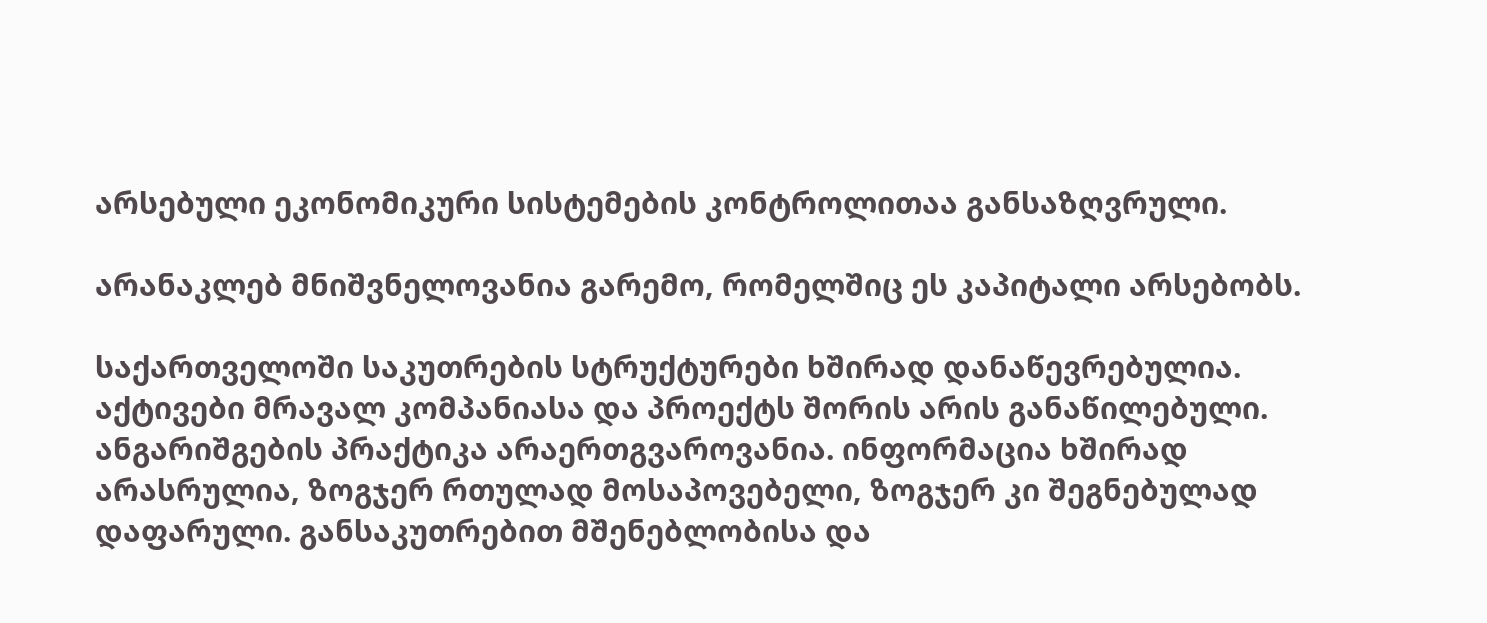არსებული ეკონომიკური სისტემების კონტროლითაა განსაზღვრული.

არანაკლებ მნიშვნელოვანია გარემო, რომელშიც ეს კაპიტალი არსებობს.

საქართველოში საკუთრების სტრუქტურები ხშირად დანაწევრებულია. აქტივები მრავალ კომპანიასა და პროექტს შორის არის განაწილებული. ანგარიშგების პრაქტიკა არაერთგვაროვანია. ინფორმაცია ხშირად არასრულია, ზოგჯერ რთულად მოსაპოვებელი, ზოგჯერ კი შეგნებულად დაფარული. განსაკუთრებით მშენებლობისა და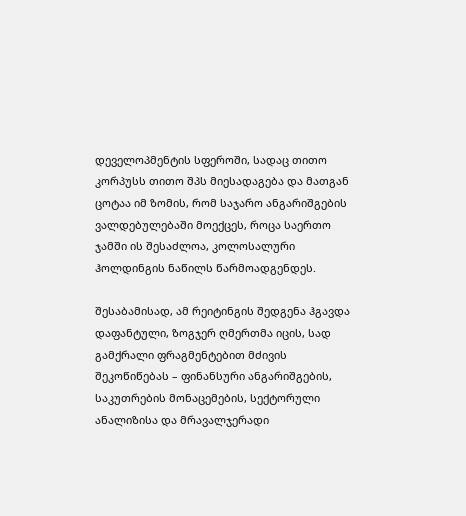დეველოპმენტის სფეროში, სადაც თითო კორპუსს თითო შპს მიესადაგება და მათგან ცოტაა იმ ზომის, რომ საჯარო ანგარიშგების ვალდებულებაში მოექცეს, როცა საერთო ჯამში ის შესაძლოა, კოლოსალური ჰოლდინგის ნაწილს წარმოადგენდეს.

შესაბამისად, ამ რეიტინგის შედგენა ჰგავდა დაფანტული, ზოგჯერ ღმერთმა იცის, სად გამქრალი ფრაგმენტებით მძივის შეკოწიწებას – ფინანსური ანგარიშგების, საკუთრების მონაცემების, სექტორული ანალიზისა და მრავალჯერადი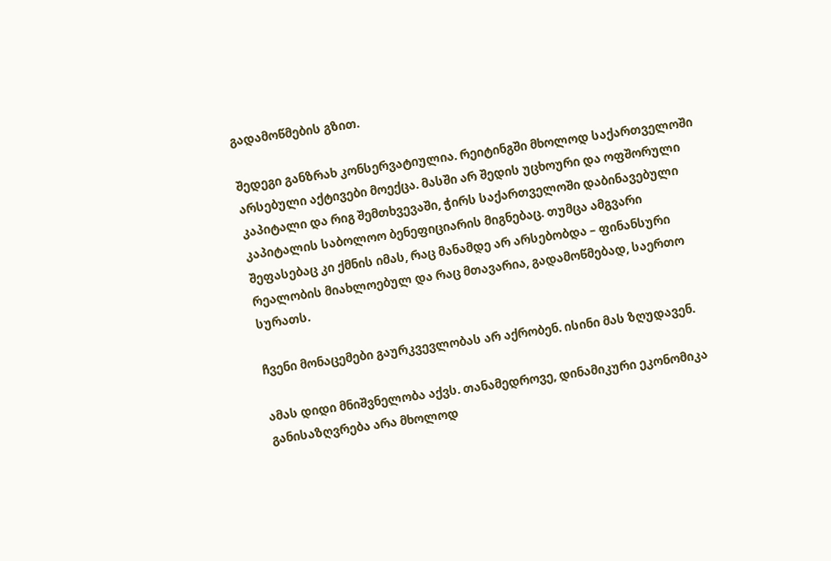გადამოწმების გზით.

შედეგი განზრახ კონსერვატიულია. რეიტინგში მხოლოდ საქართველოში არსებული აქტივები მოექცა. მასში არ შედის უცხოური და ოფშორული კაპიტალი და რიგ შემთხვევაში, ჭირს საქართველოში დაბინავებული კაპიტალის საბოლოო ბენეფიციარის მიგნებაც. თუმცა ამგვარი შეფასებაც კი ქმნის იმას, რაც მანამდე არ არსებობდა – ფინანსური რეალობის მიახლოებულ და რაც მთავარია, გადამოწმებად, საერთო სურათს.

ჩვენი მონაცემები გაურკვევლობას არ აქრობენ. ისინი მას ზღუდავენ.

ამას დიდი მნიშვნელობა აქვს. თანამედროვე, დინამიკური ეკონომიკა განისაზღვრება არა მხოლოდ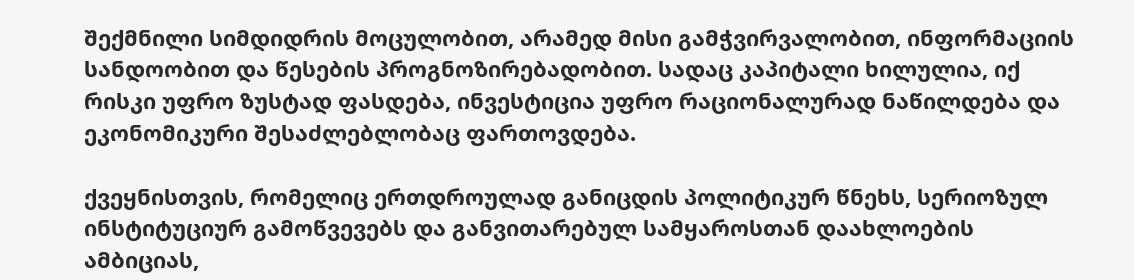შექმნილი სიმდიდრის მოცულობით, არამედ მისი გამჭვირვალობით, ინფორმაციის სანდოობით და წესების პროგნოზირებადობით. სადაც კაპიტალი ხილულია, იქ რისკი უფრო ზუსტად ფასდება, ინვესტიცია უფრო რაციონალურად ნაწილდება და ეკონომიკური შესაძლებლობაც ფართოვდება.

ქვეყნისთვის, რომელიც ერთდროულად განიცდის პოლიტიკურ წნეხს, სერიოზულ ინსტიტუციურ გამოწვევებს და განვითარებულ სამყაროსთან დაახლოების ამბიციას,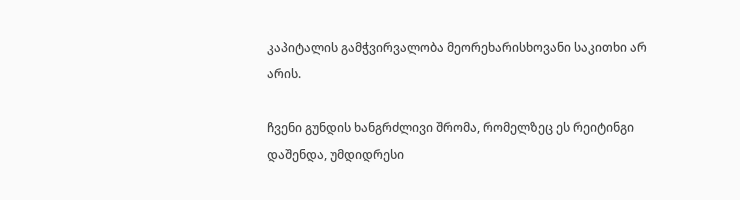კაპიტალის გამჭვირვალობა მეორეხარისხოვანი საკითხი არ არის.

ჩვენი გუნდის ხანგრძლივი შრომა, რომელზეც ეს რეიტინგი დაშენდა, უმდიდრესი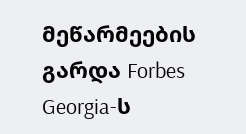მეწარმეების გარდა Forbes Georgia-ს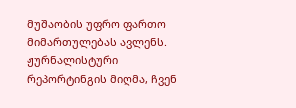მუშაობის უფრო ფართო მიმართულებას ავლენს. ჟურნალისტური რეპორტინგის მიღმა, ჩვენ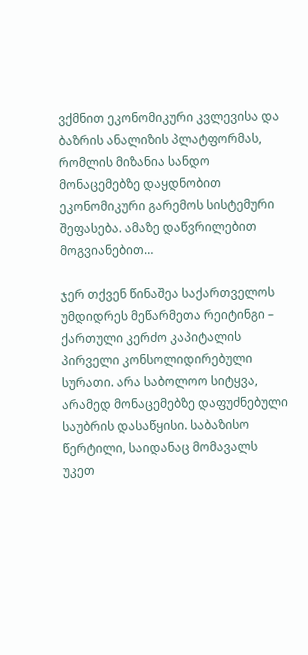ვქმნით ეკონომიკური კვლევისა და ბაზრის ანალიზის პლატფორმას, რომლის მიზანია სანდო მონაცემებზე დაყდნობით ეკონომიკური გარემოს სისტემური შეფასება. ამაზე დაწვრილებით მოგვიანებით…

ჯერ თქვენ წინაშეა საქართველოს უმდიდრეს მეწარმეთა რეიტინგი – ქართული კერძო კაპიტალის პირველი კონსოლიდირებული სურათი. არა საბოლოო სიტყვა, არამედ მონაცემებზე დაფუძნებული საუბრის დასაწყისი. საბაზისო წერტილი, საიდანაც მომავალს უკეთ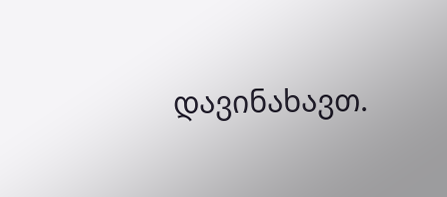დავინახავთ.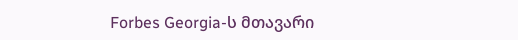Forbes Georgia-ს მთავარი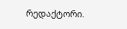რედაქტორი.